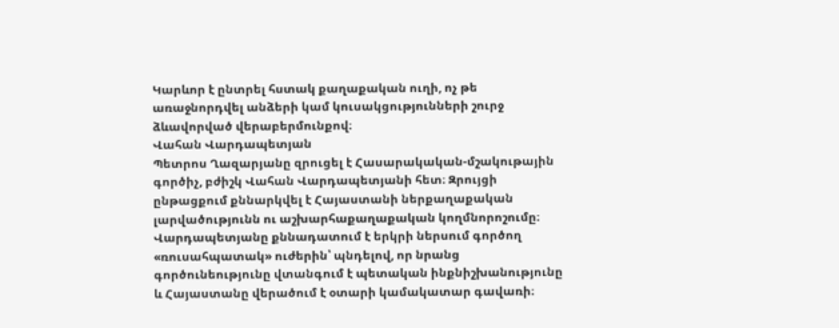Կարևոր է ընտրել հստակ քաղաքական ուղի, ոչ թե առաջնորդվել անձերի կամ կուսակցությունների շուրջ ձևավորված վերաբերմունքով։
Վահան Վարդապետյան
Պետրոս Ղազարյանը զրուցել է Հասարակական-մշակութային գործիչ, բժիշկ Վահան Վարդապետյանի հետ։ Զրույցի ընթացքում քննարկվել է Հայաստանի ներքաղաքական լարվածությունն ու աշխարհաքաղաքական կողմնորոշումը։ Վարդապետյանը քննադատում է երկրի ներսում գործող «ռուսահպատակ» ուժերին՝ պնդելով, որ նրանց գործունեությունը վտանգում է պետական ինքնիշխանությունը և Հայաստանը վերածում է օտարի կամակատար գավառի։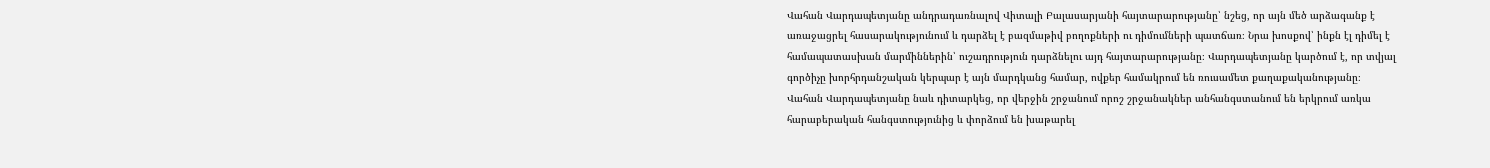Վահան Վարդապետյանը անդրադառնալով Վիտալի Բալասարյանի հայտարարությանը՝ նշեց, որ այն մեծ արձագանք է առաջացրել հասարակությունում և դարձել է բազմաթիվ բողոքների ու դիմումների պատճառ։ Նրա խոսքով՝ ինքն էլ դիմել է համապատասխան մարմիններին՝ ուշադրություն դարձնելու այդ հայտարարությանը։ Վարդապետյանը կարծում է, որ տվյալ գործիչը խորհրդանշական կերպար է այն մարդկանց համար, ովքեր համակրում են ռուսամետ քաղաքականությանը։
Վահան Վարդապետյանը նաև դիտարկեց, որ վերջին շրջանում որոշ շրջանակներ անհանգստանում են երկրում առկա հարաբերական հանգստությունից և փորձում են խաթարել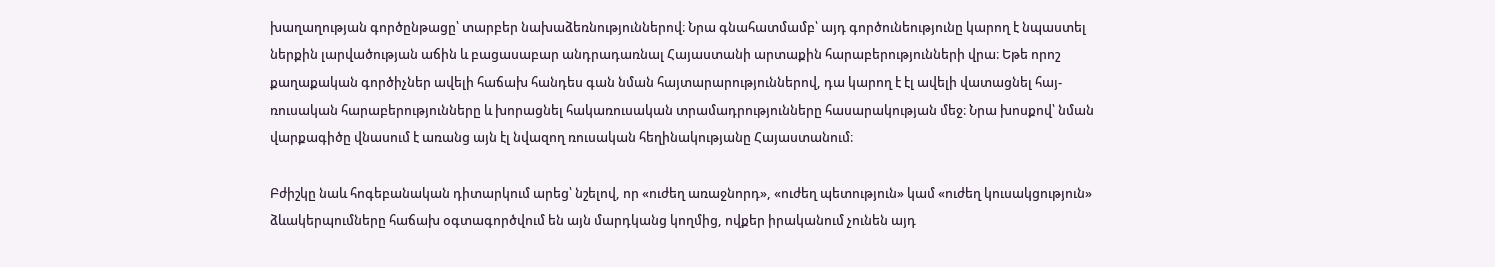խաղաղության գործընթացը՝ տարբեր նախաձեռնություններով։ Նրա գնահատմամբ՝ այդ գործունեությունը կարող է նպաստել ներքին լարվածության աճին և բացասաբար անդրադառնալ Հայաստանի արտաքին հարաբերությունների վրա։ Եթե որոշ քաղաքական գործիչներ ավելի հաճախ հանդես գան նման հայտարարություններով, դա կարող է էլ ավելի վատացնել հայ-ռուսական հարաբերությունները և խորացնել հակառուսական տրամադրությունները հասարակության մեջ։ Նրա խոսքով՝ նման վարքագիծը վնասում է առանց այն էլ նվազող ռուսական հեղինակությանը Հայաստանում։

Բժիշկը նաև հոգեբանական դիտարկում արեց՝ նշելով, որ «ուժեղ առաջնորդ», «ուժեղ պետություն» կամ «ուժեղ կուսակցություն» ձևակերպումները հաճախ օգտագործվում են այն մարդկանց կողմից, ովքեր իրականում չունեն այդ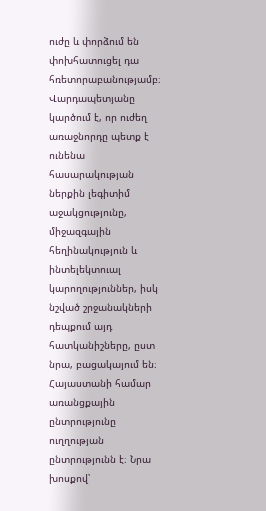ուժը և փորձում են փոխհատուցել դա հռետորաբանությամբ։ Վարդապետյանը կարծում է, որ ուժեղ առաջնորդը պետք է ունենա հասարակության ներքին լեգիտիմ աջակցությունը, միջազգային հեղինակություն և ինտելեկտուալ կարողություններ, իսկ նշված շրջանակների դեպքում այդ հատկանիշները, ըստ նրա, բացակայում են։
Հայաստանի համար առանցքային ընտրությունը ուղղության ընտրությունն է։ Նրա խոսքով՝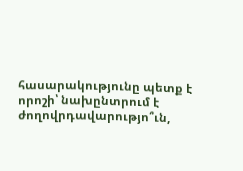հասարակությունը պետք է որոշի՝ նախընտրում է ժողովրդավարությո՞ւն,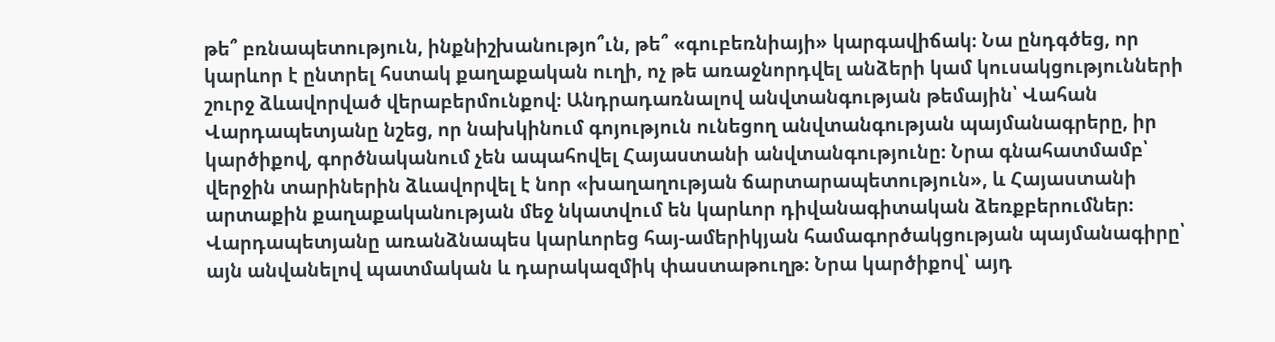թե՞ բռնապետություն, ինքնիշխանությո՞ւն, թե՞ «գուբեռնիայի» կարգավիճակ։ Նա ընդգծեց, որ կարևոր է ընտրել հստակ քաղաքական ուղի, ոչ թե առաջնորդվել անձերի կամ կուսակցությունների շուրջ ձևավորված վերաբերմունքով։ Անդրադառնալով անվտանգության թեմային՝ Վահան Վարդապետյանը նշեց, որ նախկինում գոյություն ունեցող անվտանգության պայմանագրերը, իր կարծիքով, գործնականում չեն ապահովել Հայաստանի անվտանգությունը։ Նրա գնահատմամբ՝ վերջին տարիներին ձևավորվել է նոր «խաղաղության ճարտարապետություն», և Հայաստանի արտաքին քաղաքականության մեջ նկատվում են կարևոր դիվանագիտական ձեռքբերումներ։
Վարդապետյանը առանձնապես կարևորեց հայ-ամերիկյան համագործակցության պայմանագիրը՝ այն անվանելով պատմական և դարակազմիկ փաստաթուղթ։ Նրա կարծիքով՝ այդ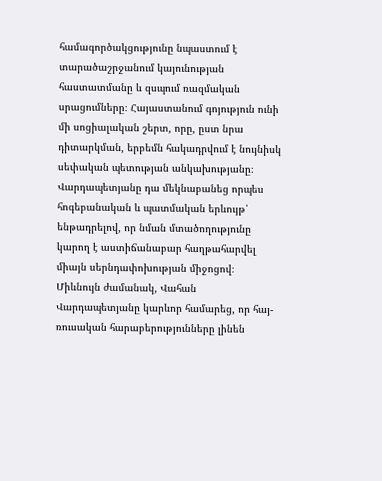համագործակցությունը նպաստում է տարածաշրջանում կայունության հաստատմանը և զսպում ռազմական սրացումները։ Հայաստանում գոյություն ունի մի սոցիալական շերտ, որը, ըստ նրա դիտարկման, երբեմն հակադրվում է նույնիսկ սեփական պետության անկախությանը։ Վարդապետյանը դա մեկնաբանեց որպես հոգեբանական և պատմական երևույթ՝ ենթադրելով, որ նման մտածողությունը կարող է աստիճանաբար հաղթահարվել միայն սերնդափոխության միջոցով։
Միևնույն ժամանակ, Վահան Վարդապետյանը կարևոր համարեց, որ հայ-ռուսական հարաբերությունները լինեն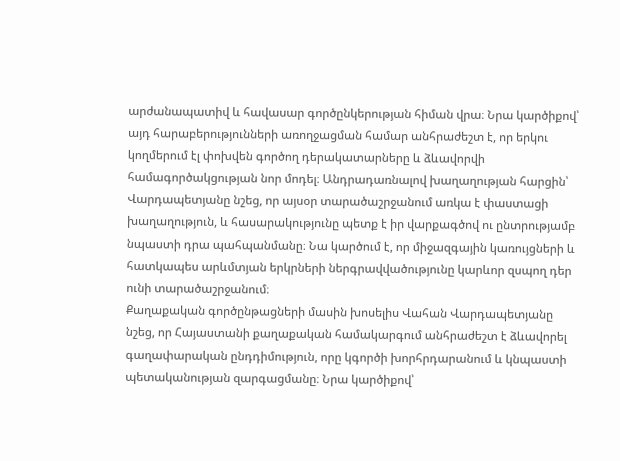արժանապատիվ և հավասար գործընկերության հիման վրա։ Նրա կարծիքով՝ այդ հարաբերությունների առողջացման համար անհրաժեշտ է, որ երկու կողմերում էլ փոխվեն գործող դերակատարները և ձևավորվի համագործակցության նոր մոդել։ Անդրադառնալով խաղաղության հարցին՝ Վարդապետյանը նշեց, որ այսօր տարածաշրջանում առկա է փաստացի խաղաղություն, և հասարակությունը պետք է իր վարքագծով ու ընտրությամբ նպաստի դրա պահպանմանը։ Նա կարծում է, որ միջազգային կառույցների և հատկապես արևմտյան երկրների ներգրավվածությունը կարևոր զսպող դեր ունի տարածաշրջանում։
Քաղաքական գործընթացների մասին խոսելիս Վահան Վարդապետյանը նշեց, որ Հայաստանի քաղաքական համակարգում անհրաժեշտ է ձևավորել գաղափարական ընդդիմություն, որը կգործի խորհրդարանում և կնպաստի պետականության զարգացմանը։ Նրա կարծիքով՝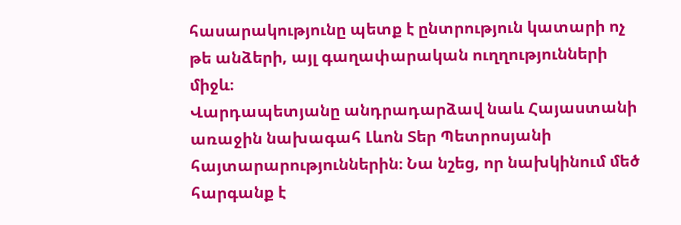հասարակությունը պետք է ընտրություն կատարի ոչ թե անձերի, այլ գաղափարական ուղղությունների միջև։
Վարդապետյանը անդրադարձավ նաև Հայաստանի առաջին նախագահ Լևոն Տեր Պետրոսյանի հայտարարություններին։ Նա նշեց, որ նախկինում մեծ հարգանք է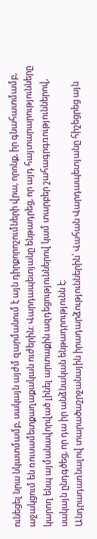ունեցել նրա նկատմամբ, սակայն այժմ զարմանում է այն դիրքորոշումների վրա, որոնք, իր գնահատմամբ, աջակցում են ռուսամետքաղաքական ուժերին։ Վարդապետյանը ենթադրեց, որ այդ հայտարարությունները կարող ենպ այմանավորված լինել արտաքին ազդեցություններով կամ տարբեր շահագրգռություններով, սակայն ընդգծեց, որ դա իր անձնական ենթադրությունն է։
Անդրադառնալով տարածաշրջանային իրադարձություններին՝ Վահան Վարդապետյանը հիշեցրեց այն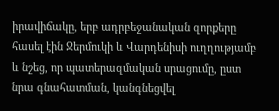իրավիճակը, երբ ադրբեջանական զորքերը հասել էին Ջերմուկի և Վարդենիսի ուղղությամբ և նշեց, որ պատերազմական սրացումը, ըստ նրա գնահատման, կանգնեցվել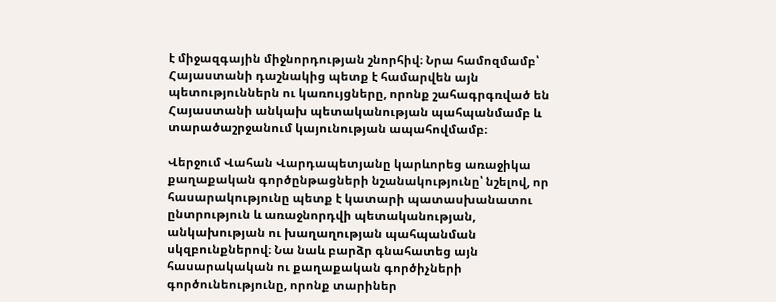է միջազգային միջնորդության շնորհիվ։ Նրա համոզմամբ՝ Հայաստանի դաշնակից պետք է համարվեն այն պետություններն ու կառույցները, որոնք շահագրգռված են Հայաստանի անկախ պետականության պահպանմամբ և տարածաշրջանում կայունության ապահովմամբ։

Վերջում Վահան Վարդապետյանը կարևորեց առաջիկա քաղաքական գործընթացների նշանակությունը՝ նշելով, որ հասարակությունը պետք է կատարի պատասխանատու ընտրություն և առաջնորդվի պետականության, անկախության ու խաղաղության պահպանման սկզբունքներով։ Նա նաև բարձր գնահատեց այն հասարակական ու քաղաքական գործիչների գործունեությունը, որոնք տարիներ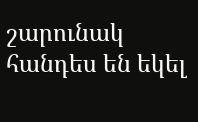շարունակ հանդես են եկել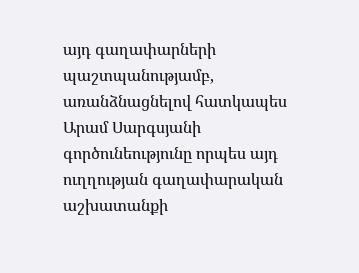այդ գաղափարների պաշտպանությամբ, առանձնացնելով հատկապես Արամ Սարգսյանի գործունեությունը որպես այդ ուղղության գաղափարական աշխատանքի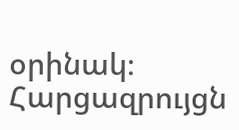օրինակ։
Հարցազրույցն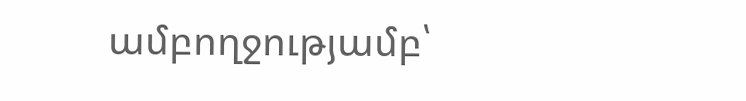ամբողջությամբ՝